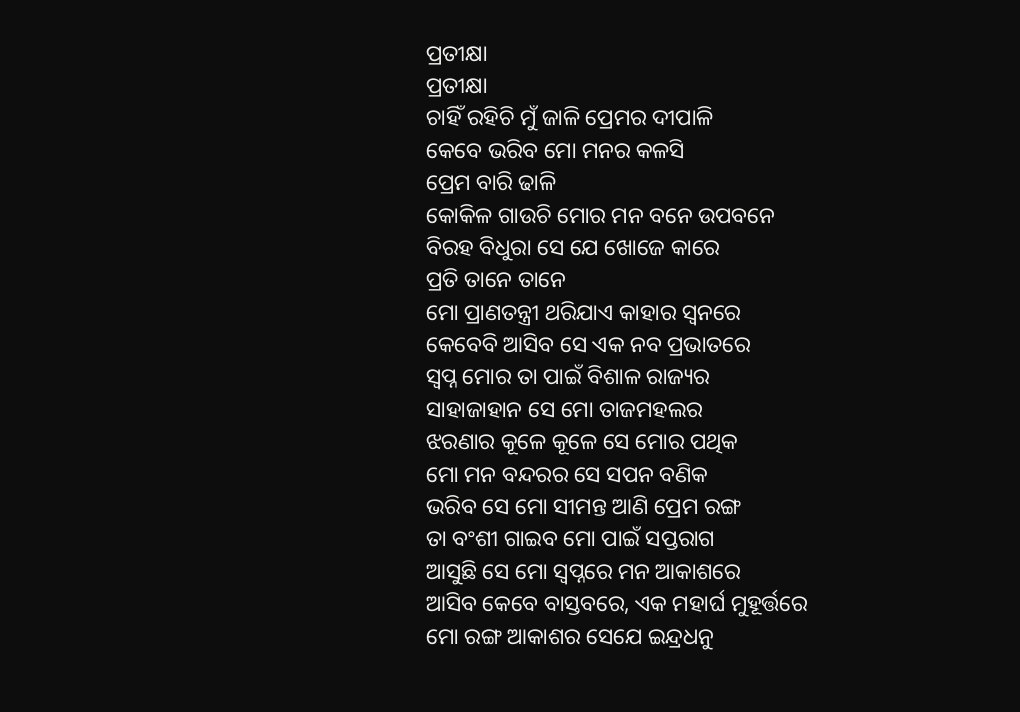ପ୍ରତୀକ୍ଷା
ପ୍ରତୀକ୍ଷା
ଚାହିଁ ରହିଚି ମୁଁ ଜାଳି ପ୍ରେମର ଦୀପାଳି
କେବେ ଭରିବ ମୋ ମନର କଳସି
ପ୍ରେମ ବାରି ଢାଳି
କୋକିଳ ଗାଉଚି ମୋର ମନ ବନେ ଉପବନେ
ବିରହ ବିଧୁରା ସେ ଯେ ଖୋଜେ କାରେ
ପ୍ରତି ତାନେ ତାନେ
ମୋ ପ୍ରାଣତନ୍ତ୍ରୀ ଥରିଯାଏ କାହାର ସ୍ଵନରେ
କେବେବି ଆସିବ ସେ ଏକ ନବ ପ୍ରଭାତରେ
ସ୍ବପ୍ନ ମୋର ତା ପାଇଁ ବିଶାଳ ରାଜ୍ୟର
ସାହାଜାହାନ ସେ ମୋ ତାଜମହଲର
ଝରଣାର କୂଳେ କୂଳେ ସେ ମୋର ପଥିକ
ମୋ ମନ ବନ୍ଦରର ସେ ସପନ ବଣିକ
ଭରିବ ସେ ମୋ ସୀମନ୍ତ ଆଣି ପ୍ରେମ ରଙ୍ଗ
ତା ବଂଶୀ ଗାଇବ ମୋ ପାଇଁ ସପ୍ତରାଗ
ଆସୁଛି ସେ ମୋ ସ୍ବପ୍ନରେ ମନ ଆକାଶରେ
ଆସିବ କେବେ ବାସ୍ତବରେ, ଏକ ମହାର୍ଘ ମୁହୂର୍ତ୍ତରେ
ମୋ ରଙ୍ଗ ଆକାଶର ସେଯେ ଇନ୍ଦ୍ରଧନୁ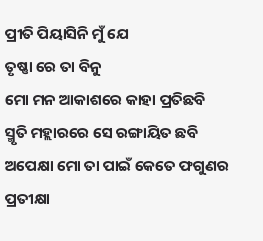ପ୍ରୀତି ପିୟାସିନି ମୁଁ ଯେ
ତୃଷ୍ଣା ରେ ତା ବିନୁ
ମୋ ମନ ଆକାଶରେ କାହା ପ୍ରତିଛବି
ସ୍ମୃତି ମହ୍ଲାରରେ ସେ ରଙ୍ଗାୟିତ ଛବି
ଅପେକ୍ଷା ମୋ ତା ପାଇଁ କେତେ ଫଗୁଣର
ପ୍ରତୀକ୍ଷା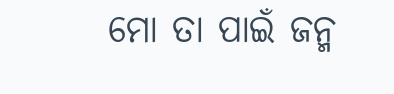ମୋ ତା ପାଇଁ ଜନ୍ମ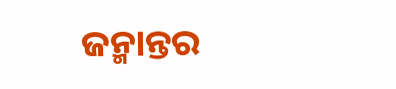ଜନ୍ମାନ୍ତର